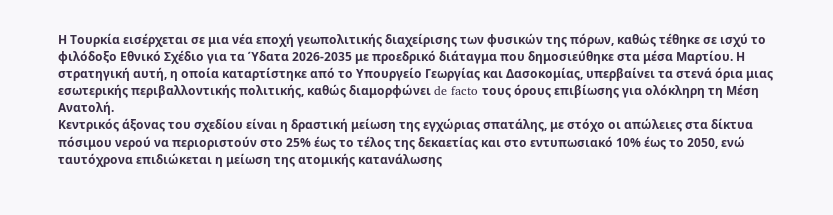Η Τουρκία εισέρχεται σε μια νέα εποχή γεωπολιτικής διαχείρισης των φυσικών της πόρων, καθώς τέθηκε σε ισχύ το φιλόδοξο Εθνικό Σχέδιο για τα Ύδατα 2026-2035 με προεδρικό διάταγμα που δημοσιεύθηκε στα μέσα Μαρτίου. Η στρατηγική αυτή, η οποία καταρτίστηκε από το Υπουργείο Γεωργίας και Δασοκομίας, υπερβαίνει τα στενά όρια μιας εσωτερικής περιβαλλοντικής πολιτικής, καθώς διαμορφώνει de facto τους όρους επιβίωσης για ολόκληρη τη Μέση Ανατολή.
Κεντρικός άξονας του σχεδίου είναι η δραστική μείωση της εγχώριας σπατάλης, με στόχο οι απώλειες στα δίκτυα πόσιμου νερού να περιοριστούν στο 25% έως το τέλος της δεκαετίας και στο εντυπωσιακό 10% έως το 2050, ενώ ταυτόχρονα επιδιώκεται η μείωση της ατομικής κατανάλωσης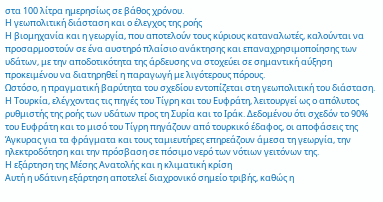στα 100 λίτρα ημερησίως σε βάθος χρόνου.
Η γεωπολιτική διάσταση και ο έλεγχος της ροής
Η βιομηχανία και η γεωργία, που αποτελούν τους κύριους καταναλωτές, καλούνται να προσαρμοστούν σε ένα αυστηρό πλαίσιο ανάκτησης και επαναχρησιμοποίησης των υδάτων, με την αποδοτικότητα της άρδευσης να στοχεύει σε σημαντική αύξηση προκειμένου να διατηρηθεί η παραγωγή με λιγότερους πόρους.
Ωστόσο, η πραγματική βαρύτητα του σχεδίου εντοπίζεται στη γεωπολιτική του διάσταση. Η Τουρκία, ελέγχοντας τις πηγές του Τίγρη και του Ευφράτη, λειτουργεί ως ο απόλυτος ρυθμιστής της ροής των υδάτων προς τη Συρία και το Ιράκ. Δεδομένου ότι σχεδόν το 90% του Ευφράτη και το μισό του Τίγρη πηγάζουν από τουρκικό έδαφος, οι αποφάσεις της Άγκυρας για τα φράγματα και τους ταμιευτήρες επηρεάζουν άμεσα τη γεωργία, την ηλεκτροδότηση και την πρόσβαση σε πόσιμο νερό των νότιων γειτόνων της.
Η εξάρτηση της Μέσης Ανατολής και η κλιματική κρίση
Αυτή η υδάτινη εξάρτηση αποτελεί διαχρονικό σημείο τριβής, καθώς η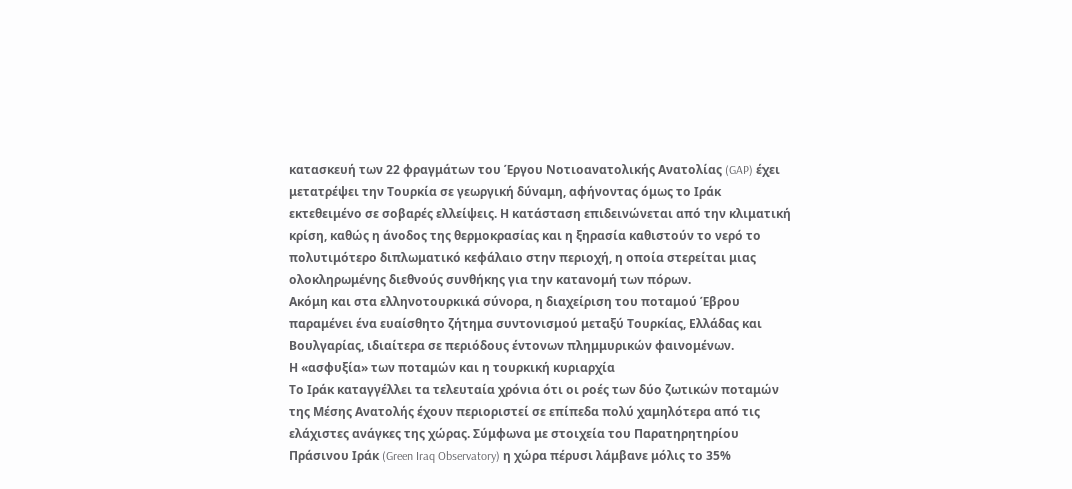κατασκευή των 22 φραγμάτων του Έργου Νοτιοανατολικής Ανατολίας (GAP) έχει μετατρέψει την Τουρκία σε γεωργική δύναμη, αφήνοντας όμως το Ιράκ εκτεθειμένο σε σοβαρές ελλείψεις. Η κατάσταση επιδεινώνεται από την κλιματική κρίση, καθώς η άνοδος της θερμοκρασίας και η ξηρασία καθιστούν το νερό το πολυτιμότερο διπλωματικό κεφάλαιο στην περιοχή, η οποία στερείται μιας ολοκληρωμένης διεθνούς συνθήκης για την κατανομή των πόρων.
Ακόμη και στα ελληνοτουρκικά σύνορα, η διαχείριση του ποταμού Έβρου παραμένει ένα ευαίσθητο ζήτημα συντονισμού μεταξύ Τουρκίας, Ελλάδας και Βουλγαρίας, ιδιαίτερα σε περιόδους έντονων πλημμυρικών φαινομένων.
Η «ασφυξία» των ποταμών και η τουρκική κυριαρχία
Το Ιράκ καταγγέλλει τα τελευταία χρόνια ότι οι ροές των δύο ζωτικών ποταμών της Μέσης Ανατολής έχουν περιοριστεί σε επίπεδα πολύ χαμηλότερα από τις ελάχιστες ανάγκες της χώρας. Σύμφωνα με στοιχεία του Παρατηρητηρίου Πράσινου Ιράκ (Green Iraq Observatory) η χώρα πέρυσι λάμβανε μόλις το 35%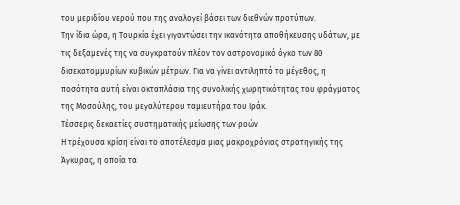του μεριδίου νερού που της αναλογεί βάσει των διεθνών προτύπων.
Την ίδια ώρα, η Τουρκία έχει γιγαντώσει την ικανότητα αποθήκευσης υδάτων, με τις δεξαμενές της να συγκρατούν πλέον τον αστρονομικό όγκο των 80 δισεκατομμυρίων κυβικών μέτρων. Για να γίνει αντιληπτό το μέγεθος, η ποσότητα αυτή είναι οκταπλάσια της συνολικής χωρητικότητας του φράγματος της Μοσούλης, του μεγαλύτερου ταμιευτήρα του Ιράκ.
Τέσσερις δεκαετίες συστηματικής μείωσης των ροών
Η τρέχουσα κρίση είναι το αποτέλεσμα μιας μακροχρόνιας στρατηγικής της Άγκυρας, η οποία τα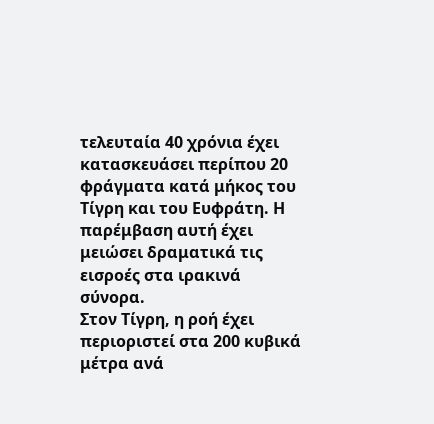τελευταία 40 χρόνια έχει κατασκευάσει περίπου 20 φράγματα κατά μήκος του Τίγρη και του Ευφράτη. Η παρέμβαση αυτή έχει μειώσει δραματικά τις εισροές στα ιρακινά σύνορα.
Στον Τίγρη, η ροή έχει περιοριστεί στα 200 κυβικά μέτρα ανά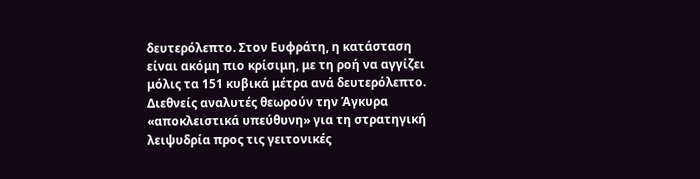δευτερόλεπτο. Στον Ευφράτη, η κατάσταση είναι ακόμη πιο κρίσιμη, με τη ροή να αγγίζει μόλις τα 151 κυβικά μέτρα ανά δευτερόλεπτο.
Διεθνείς αναλυτές θεωρούν την Άγκυρα «αποκλειστικά υπεύθυνη» για τη στρατηγική λειψυδρία προς τις γειτονικές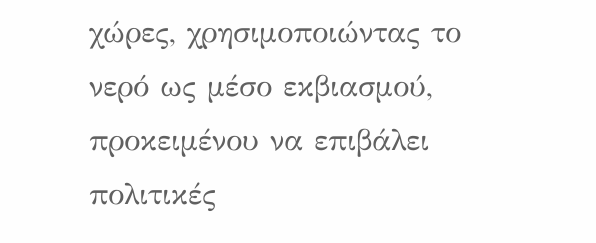χώρες, χρησιμοποιώντας το νερό ως μέσο εκβιασμού, προκειμένου να επιβάλει πολιτικές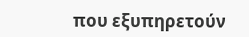που εξυπηρετούν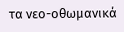τα νεο-οθωμανικά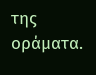της οράματα.